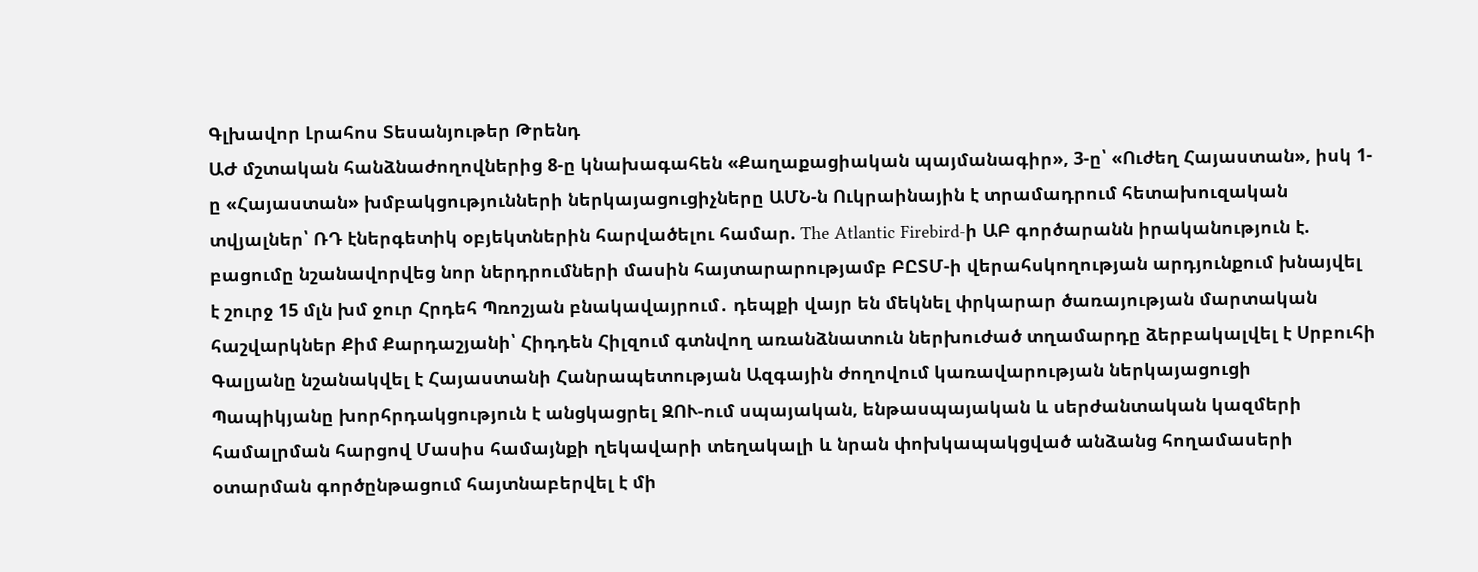Գլխավոր Լրահոս Տեսանյութեր Թրենդ
ԱԺ մշտական հանձնաժողովներից 8-ը կնախագահեն «Քաղաքացիական պայմանագիր», 3-ը՝ «Ուժեղ Հայաստան», իսկ 1-ը «Հայաստան» խմբակցությունների ներկայացուցիչները ԱՄՆ-ն Ուկրաինային է տրամադրում հետախուզական տվյալներ՝ ՌԴ էներգետիկ օբյեկտներին հարվածելու համար. The Atlantic Firebird-ի ԱԲ գործարանն իրականություն է. բացումը նշանավորվեց նոր ներդրումների մասին հայտարարությամբ ԲԸՏՄ-ի վերահսկողության արդյունքում խնայվել է շուրջ 15 մլն խմ ջուր Հրդեհ Պռոշյան բնակավայրում․ դեպքի վայր են մեկնել փրկարար ծառայության մարտական հաշվարկներ Քիմ Քարդաշյանի՝ Հիդդեն Հիլզում գտնվող առանձնատուն ներխուժած տղամարդը ձերբակալվել է Սրբուհի Գալյանը նշանակվել է Հայաստանի Հանրապետության Ազգային ժողովում կառավարության ներկայացուցի Պապիկյանը խորհրդակցություն է անցկացրել ԶՈՒ-ում սպայական, ենթասպայական և սերժանտական կազմերի համալրման հարցով Մասիս համայնքի ղեկավարի տեղակալի և նրան փոխկապակցված անձանց հողամասերի օտարման գործընթացում հայտնաբերվել է մի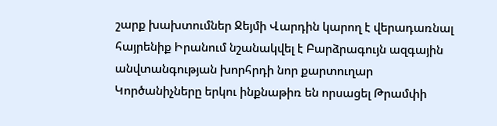շարք խախտումներ Ջեյմի Վարդին կարող է վերադառնալ հայրենիք Իրանում նշանակվել է Բարձրագույն ազգային անվտանգության խորհրդի նոր քարտուղար Կործանիչները երկու ինքնաթիռ են որսացել Թրամփի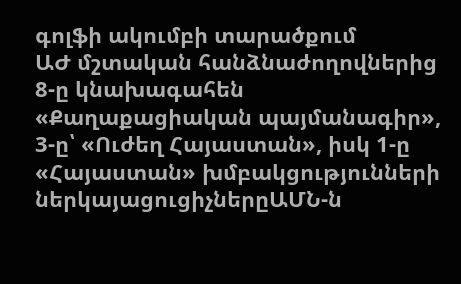գոլֆի ակումբի տարածքում
ԱԺ մշտական հանձնաժողովներից 8-ը կնախագահեն «Քաղաքացիական պայմանագիր», 3-ը՝ «Ուժեղ Հայաստան», իսկ 1-ը «Հայաստան» խմբակցությունների ներկայացուցիչներըԱՄՆ-ն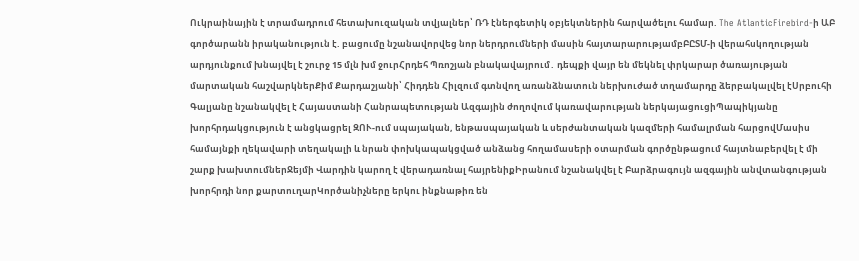Ուկրաինային է տրամադրում հետախուզական տվյալներ՝ ՌԴ էներգետիկ օբյեկտներին հարվածելու համար. The AtlanticFirebird-ի ԱԲ գործարանն իրականություն է. բացումը նշանավորվեց նոր ներդրումների մասին հայտարարությամբԲԸՏՄ-ի վերահսկողության արդյունքում խնայվել է շուրջ 15 մլն խմ ջուրՀրդեհ Պռոշյան բնակավայրում․ դեպքի վայր են մեկնել փրկարար ծառայության մարտական հաշվարկներՔիմ Քարդաշյանի՝ Հիդդեն Հիլզում գտնվող առանձնատուն ներխուժած տղամարդը ձերբակալվել էՍրբուհի Գալյանը նշանակվել է Հայաստանի Հանրապետության Ազգային ժողովում կառավարության ներկայացուցիՊապիկյանը խորհրդակցություն է անցկացրել ԶՈՒ-ում սպայական, ենթասպայական և սերժանտական կազմերի համալրման հարցովՄասիս համայնքի ղեկավարի տեղակալի և նրան փոխկապակցված անձանց հողամասերի օտարման գործընթացում հայտնաբերվել է մի շարք խախտումներՋեյմի Վարդին կարող է վերադառնալ հայրենիքԻրանում նշանակվել է Բարձրագույն ազգային անվտանգության խորհրդի նոր քարտուղարԿործանիչները երկու ինքնաթիռ են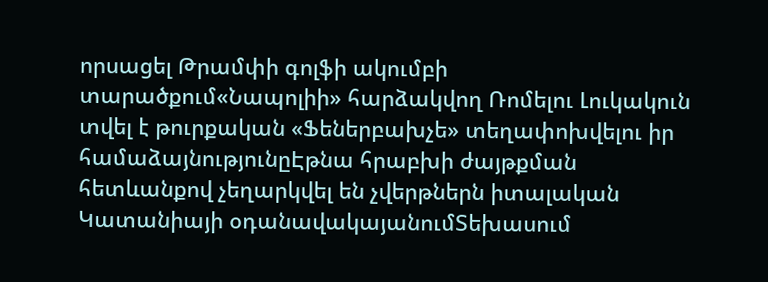որսացել Թրամփի գոլֆի ակումբի տարածքում«Նապոլիի» հարձակվող Ռոմելու Լուկակուն տվել է թուրքական «Ֆեներբախչե» տեղափոխվելու իր համաձայնությունըԷթնա հրաբխի ժայթքման հետևանքով չեղարկվել են չվերթներն իտալական Կատանիայի օդանավակայանումՏեխասում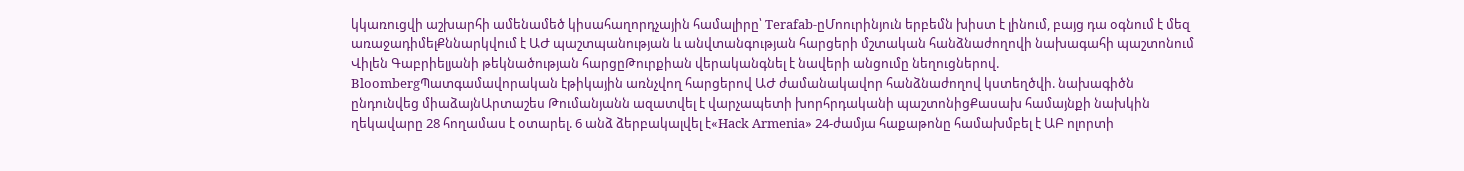կկառուցվի աշխարհի ամենամեծ կիսահաղորդչային համալիրը՝ Terafab-ըՄոուրինյուն երբեմն խիստ է լինում, բայց դա օգնում է մեզ առաջադիմելՔննարկվում է ԱԺ պաշտպանության և անվտանգության հարցերի մշտական հանձնաժողովի նախագահի պաշտոնում Վիլեն Գաբրիելյանի թեկնածության հարցըԹուրքիան վերականգնել է նավերի անցումը նեղուցներով. BloombergՊատգամավորական էթիկային առնչվող հարցերով ԱԺ ժամանակավոր հանձնաժողով կստեղծվի. նախագիծն ընդունվեց միաձայնԱրտաշես Թումանյանն ազատվել է վարչապետի խորհրդականի պաշտոնիցՔասախ համայնքի նախկին ղեկավարը 28 հողամաս է օտարել. 6 անձ ձերբակալվել է«Hack Armenia» 24-ժամյա հաքաթոնը համախմբել է ԱԲ ոլորտի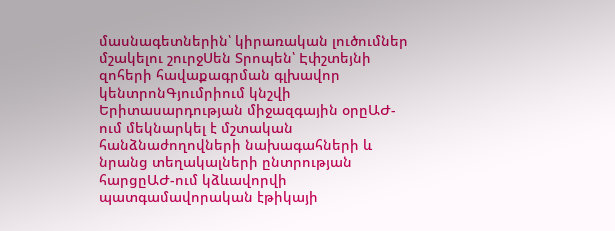մասնագետներին՝ կիրառական լուծումներ մշակելու շուրջՍեն Տրոպեն՝ Էփշտեյնի զոհերի հավաքագրման գլխավոր կենտրոնԳյումրիում կնշվի Երիտասարդության միջազգային օրըԱԺ-ում մեկնարկել է մշտական հանձնաժողովների նախագահների և նրանց տեղակալների ընտրության հարցըԱԺ-ում կձևավորվի պատգամավորական էթիկայի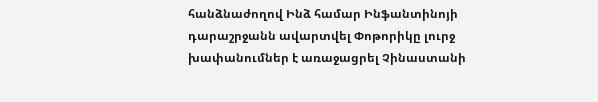հանձնաժողով Ինձ համար Ինֆանտինոյի դարաշրջանն ավարտվել Փոթորիկը լուրջ խափանումներ է առաջացրել Չինաստանի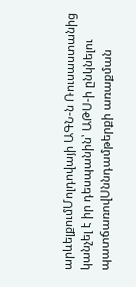արևելքումՄոլդովայի ԱԳՆ-ն Ռուսաստանից կանչել է իր դեսպանին՝ ԱԹՍ-ի ընկնելու պատճառովՍննդամթերքի առաքման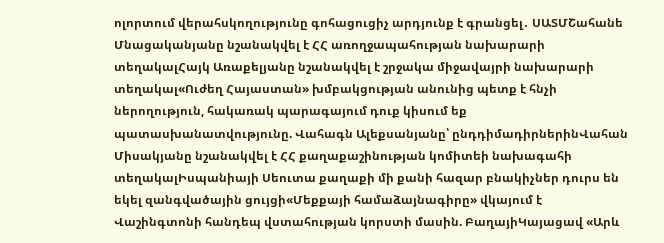ոլորտում վերահսկողությունը գոհացուցիչ արդյունք է գրանցել․ ՍԱՏՄՇահանե Մնացականյանը նշանակվել է ՀՀ առողջապահության նախարարի տեղակալՀայկ Առաքելյանը նշանակվել է շրջակա միջավայրի նախարարի տեղակալ«Ուժեղ Հայաստան» խմբակցության անունից պետք է հնչի ներողություն, հակառակ պարագայում դուք կիսում եք պատասխանատվությունը. Վահագն Ալեքսանյանը՝ ընդդիմադիրներինՎահան Միսակյանը նշանակվել է ՀՀ քաղաքաշինության կոմիտեի նախագահի տեղակալԻսպանիայի Սեուտա քաղաքի մի քանի հազար բնակիչներ դուրս են եկել զանգվածային ցույցի«Մեքքայի համաձայնագիրը» վկայում է Վաշինգտոնի հանդեպ վստահության կորստի մասին. ԲաղայիԿայացավ «Արև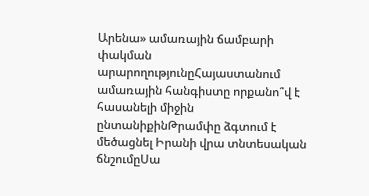Արենա» ամառային ճամբարի փակման արարողությունըՀայաստանում ամառային հանգիստը որքանո՞վ է հասանելի միջին ընտանիքինԹրամփը ձգտում է մեծացնել Իրանի վրա տնտեսական ճնշումըՍա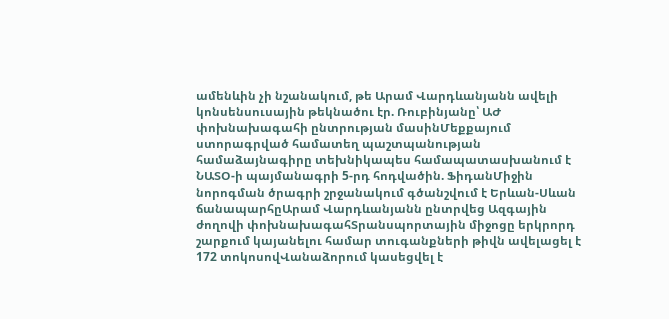ամենևին չի նշանակում, թե Արամ Վարդևանյանն ավելի կոնսենսուսային թեկնածու էր. Ռուբինյանը՝ ԱԺ փոխնախագահի ընտրության մասինՄեքքայում ստորագրված համատեղ պաշտպանության համաձայնագիրը տեխնիկապես համապատասխանում է ՆԱՏՕ-ի պայմանագրի 5-րդ հոդվածին. ՖիդանՄիջին նորոգման ծրագրի շրջանակում գծանշվում է Երևան-Սևան ճանապարհըԱրամ Վարդևանյանն ընտրվեց Ազգային ժողովի փոխնախագահՏրանսպորտային միջոցը երկրորդ շարքում կայանելու համար տուգանքների թիվն ավելացել է 172 տոկոսովՎանաձորում կասեցվել է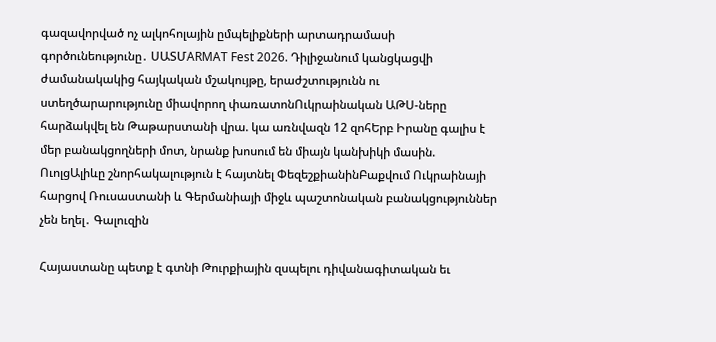գազավորված ոչ ալկոհոլային ըմպելիքների արտադրամասի գործունեությունը․ ՍԱՏՄARMAT Fest 2026. Դիլիջանում կանցկացվի ժամանակակից հայկական մշակույթը, երաժշտությունն ու ստեղծարարությունը միավորող փառատոնՈւկրաինական ԱԹՍ-ները հարձակվել են Թաթարստանի վրա. կա առնվազն 12 զոհԵրբ Իրանը գալիս է մեր բանակցողների մոտ, նրանք խոսում են միայն կանխիկի մասին. ՈւոլցԱլիևը շնորհակալություն է հայտնել ՓեզեշքիանինԲաքվում Ուկրաինայի հարցով Ռուսաստանի և Գերմանիայի միջև պաշտոնական բանակցություններ չեն եղել․ Գալուզին

Հայաստանը պետք է գտնի Թուրքիային զսպելու դիվանագիտական եւ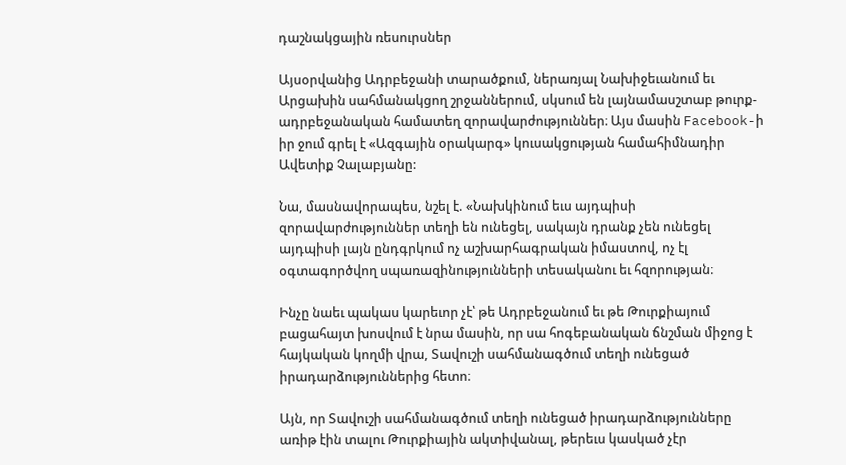դաշնակցային ռեսուրսներ

Այսօրվանից Ադրբեջանի տարածքում, ներառյալ Նախիջեւանում եւ Արցախին սահմանակցող շրջաններում, սկսում են լայնամասշտաբ թուրք-ադրբեջանական համատեղ զորավարժություններ։ Այս մասին Facebook-ի իր ջում գրել է «Ազգային օրակարգ» կուսակցության համահիմնադիր Ավետիք Չալաբյանը:

Նա, մասնավորապես, նշել է. «Նախկինում եւս այդպիսի զորավարժություններ տեղի են ունեցել, սակայն դրանք չեն ունեցել այդպիսի լայն ընդգրկում ոչ աշխարհագրական իմաստով, ոչ էլ օգտագործվող սպառազինությունների տեսականու եւ հզորության։

Ինչը նաեւ պակաս կարեւոր չէ՝ թե Ադրբեջանում եւ թե Թուրքիայում բացահայտ խոսվում է նրա մասին, որ սա հոգեբանական ճնշման միջոց է հայկական կողմի վրա, Տավուշի սահմանագծում տեղի ունեցած իրադարձություններից հետո։

Այն, որ Տավուշի սահմանագծում տեղի ունեցած իրադարձությունները առիթ էին տալու Թուրքիային ակտիվանալ, թերեւս կասկած չէր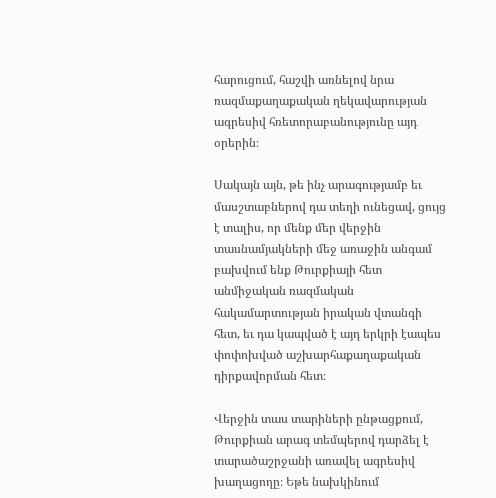հարուցում, հաշվի առնելով նրա ռազմաքաղաքական ղեկավարության ագրեսիվ հռետորաբանությունը այդ օրերին։

Սակայն այն, թե ինչ արագությամբ եւ մասշտաբներով դա տեղի ունեցավ, ցույց է տալիս, որ մենք մեր վերջին տասնամյակների մեջ առաջին անգամ բախվում ենք Թուրքիայի հետ անմիջական ռազմական հակամարտության իրական վտանգի հետ, եւ դա կապված է այդ երկրի էապես փոփոխված աշխարհաքաղաքական դիրքավորման հետ։

Վերջին տաս տարիների ընթացքում, Թուրքիան արագ տեմպերով դարձել է տարածաշրջանի առավել ագրեսիվ խաղացողը։ Եթե նախկինում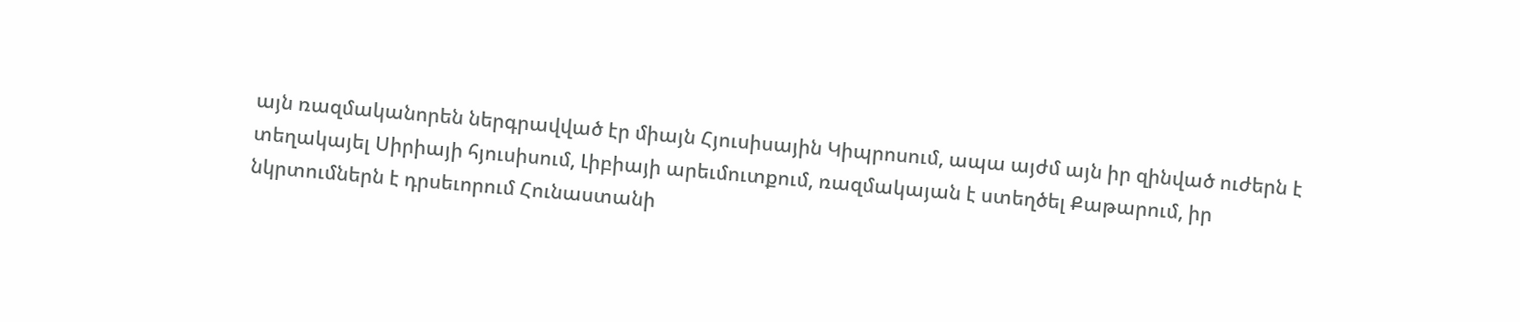այն ռազմականորեն ներգրավված էր միայն Հյուսիսային Կիպրոսում, ապա այժմ այն իր զինված ուժերն է տեղակայել Սիրիայի հյուսիսում, Լիբիայի արեւմուտքում, ռազմակայան է ստեղծել Քաթարում, իր նկրտումներն է դրսեւորում Հունաստանի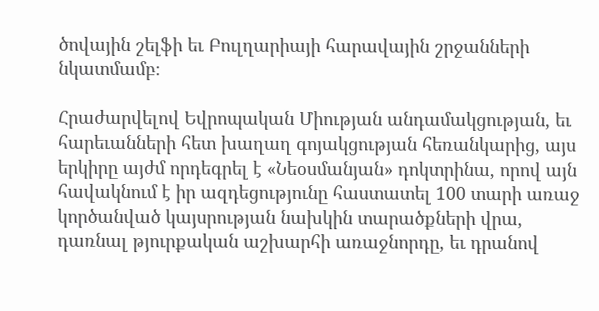ծովային շելֆի եւ Բուլղարիայի հարավային շրջանների նկատմամբ։

Հրաժարվելով Եվրոպական Միության անդամակցության, եւ հարեւանների հետ խաղաղ գոյակցության հեռանկարից, այս երկիրը այժմ որդեգրել է «Նեօսմանյան» դոկտրինա, որով այն հավակնում է իր ազդեցությունը հաստատել 100 տարի առաջ կործանված կայսրության նախկին տարածքների վրա, դառնալ թյուրքական աշխարհի առաջնորդը, եւ դրանով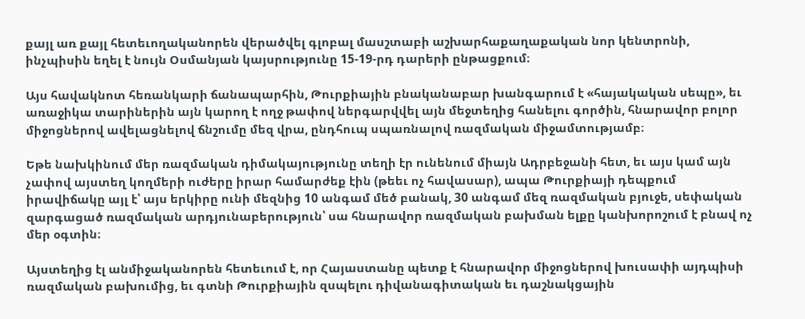քայլ առ քայլ հետեւողականորեն վերածվել գլոբալ մասշտաբի աշխարհաքաղաքական նոր կենտրոնի, ինչպիսին եղել է նույն Օսմանյան կայսրությունը 15-19-րդ դարերի ընթացքում։

Այս հավակնոտ հեռանկարի ճանապարհին, Թուրքիային բնականաբար խանգարում է «հայակական սեպը», եւ առաջիկա տարիներին այն կարող է ողջ թափով ներգարվվել այն մեջտեղից հանելու գործին, հնարավոր բոլոր միջոցներով ավելացնելով ճնշումը մեզ վրա, ընդհուպ սպառնալով ռազմական միջամտությամբ։

Եթե նախկինում մեր ռազմական դիմակայությունը տեղի էր ունենում միայն Ադրբեջանի հետ, եւ այս կամ այն չափով այստեղ կողմերի ուժերը իրար համարժեք էին (թեեւ ոչ հավասար), ապա Թուրքիայի դեպքում իրավիճակը այլ է՝ այս երկիրը ունի մեզնից 10 անգամ մեծ բանակ, 30 անգամ մեզ ռազմական բյուջե, սեփական զարգացած ռազմական արդյունաբերություն՝ սա հնարավոր ռազմական բախման ելքը կանխորոշում է բնավ ոչ մեր օգտին։

Այստեղից էլ անմիջականորեն հետեւում է, որ Հայաստանը պետք է հնարավոր միջոցներով խուսափի այդպիսի ռազմական բախումից, եւ գտնի Թուրքիային զսպելու դիվանագիտական եւ դաշնակցային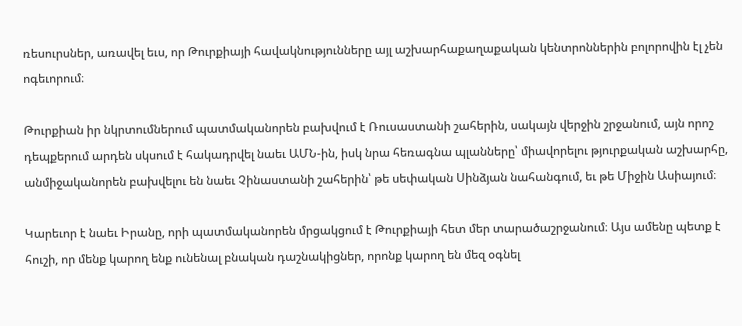ռեսուրսներ, առավել եւս, որ Թուրքիայի հավակնությունները այլ աշխարհաքաղաքական կենտրոններին բոլորովին էլ չեն ոգեւորում։

Թուրքիան իր նկրտումներում պատմականորեն բախվում է Ռուսաստանի շահերին, սակայն վերջին շրջանում, այն որոշ դեպքերում արդեն սկսում է հակադրվել նաեւ ԱՄՆ-ին, իսկ նրա հեռագնա պլանները՝ միավորելու թյուրքական աշխարհը, անմիջականորեն բախվելու են նաեւ Չինաստանի շահերին՝ թե սեփական Սինձյան նահանգում, եւ թե Միջին Ասիայում։

Կարեւոր է նաեւ Իրանը, որի պատմականորեն մրցակցում է Թուրքիայի հետ մեր տարածաշրջանում։ Այս ամենը պետք է հուշի, որ մենք կարող ենք ունենալ բնական դաշնակիցներ, որոնք կարող են մեզ օգնել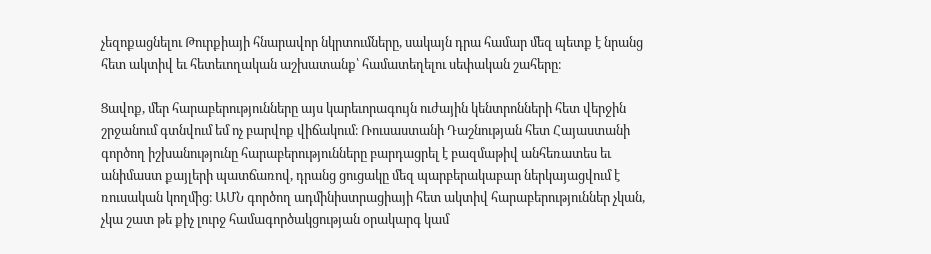չեզոքացնելու Թուրքիայի հնարավոր նկրտումները, սակայն դրա համար մեզ պետք է նրանց հետ ակտիվ եւ հետեւողական աշխատանք՝ համատեղելու սեփական շահերը։

Ցավոք, մեր հարաբերությունները այս կարեւորագույն ուժային կենտրոնների հետ վերջին շրջանում գտնվում եմ ոչ բարվոք վիճակում։ Ռուսաստանի Դաշնության հետ Հայաստանի գործող իշխանությունը հարաբերությունները բարդացրել է բազմաթիվ անհեռատես եւ անիմաստ քայլերի պատճառով, դրանց ցուցակը մեզ պարբերակաբար ներկայացվում է ռուսական կողմից։ ԱՄՆ գործող ադմինիստրացիայի հետ ակտիվ հարաբերություններ չկան, չկա շատ թե քիչ լուրջ համագործակցության օրակարգ կամ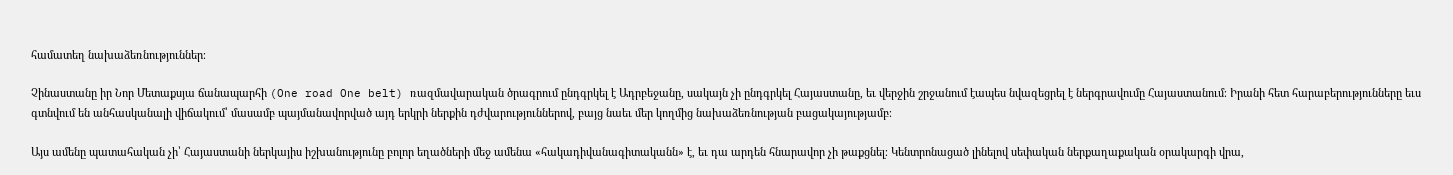համատեղ նախաձեռնություններ։

Չինաստանը իր Նոր Մետաքսյա ճանապարհի (One road One belt) ռազմավարական ծրագրում ընդգրկել է Ադրբեջանը, սակայն չի ընդգրկել Հայաստանը, եւ վերջին շրջանում էապես նվազեցրել է ներգրավումը Հայաստանում։ Իրանի հետ հարաբերությունները եւս գտնվում են անհասկանալի վիճակում՝ մասամբ պայմանավորված այդ երկրի ներքին դժվարություններով, բայց նաեւ մեր կողմից նախաձեռնության բացակայությամբ։

Այս ամենը պատահական չի՝ Հայաստանի ներկայիս իշխանությունը բոլոր եղածների մեջ ամենա «հակադիվանագիտականն» է, եւ դա արդեն հնարավոր չի թաքցնել։ Կենտրոնացած լինելով սեփական ներքաղաքական օրակարգի վրա,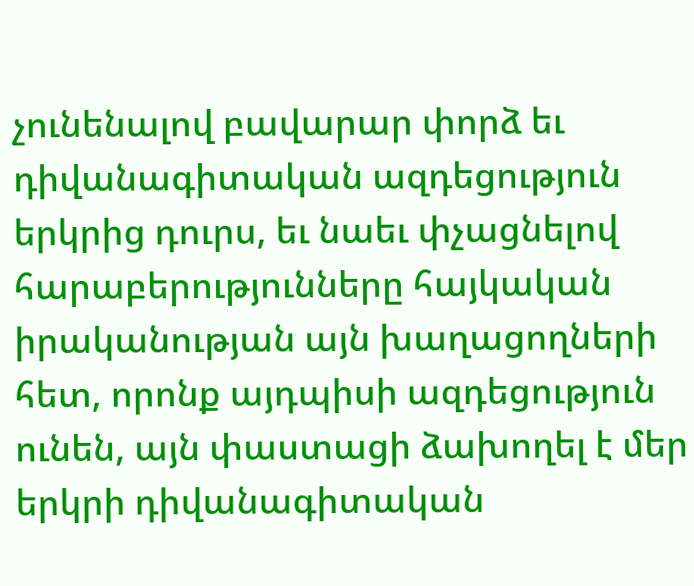չունենալով բավարար փորձ եւ դիվանագիտական ազդեցություն երկրից դուրս, եւ նաեւ փչացնելով հարաբերությունները հայկական իրականության այն խաղացողների հետ, որոնք այդպիսի ազդեցություն ունեն, այն փաստացի ձախողել է մեր երկրի դիվանագիտական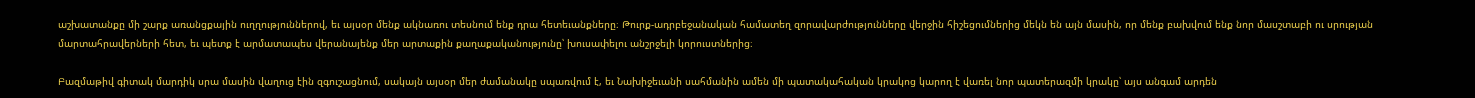աշխատանքը մի շարք առանցքային ուղղություններով, եւ այսօր մենք ակնառու տեսնում ենք դրա հետեւանքները։ Թուրք-ադրբեջանական համատեղ զորավարժությունները վերջին հիշեցումներից մեկն են այն մասին, որ մենք բախվում ենք նոր մասշտաբի ու սրության մարտահրավերների հետ, եւ պետք է արմատապես վերանայենք մեր արտաքին քաղաքականությունը՝ խուսափելու անշրջելի կորուստներից։

Բազմաթիվ գիտակ մարդիկ սրա մասին վաղուց էին զգուշացնում, սակայն այսօր մեր ժամանակը սպառվում է, եւ Նախիջեւանի սահմանին ամեն մի պատակահական կրակոց կարող է վառել նոր պատերազմի կրակը՝ այս անգամ արդեն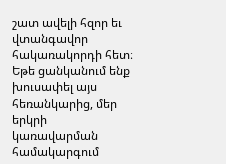շատ ավելի հզոր եւ վտանգավոր հակառակորդի հետ։ Եթե ցանկանում ենք խուսափել այս հեռանկարից, մեր երկրի կառավարման համակարգում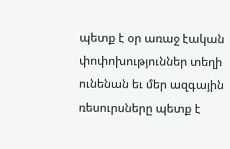պետք է օր առաջ էական փոփոխություններ տեղի ունենան եւ մեր ազգային ռեսուրսները պետք է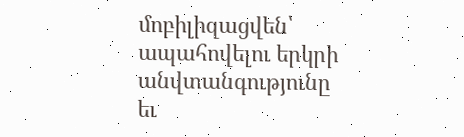մոբիլիզացվեն՝ ապահովելու երկրի անվտանգությունը եւ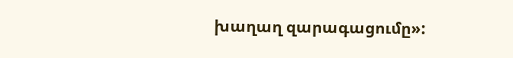խաղաղ զարագացումը»: